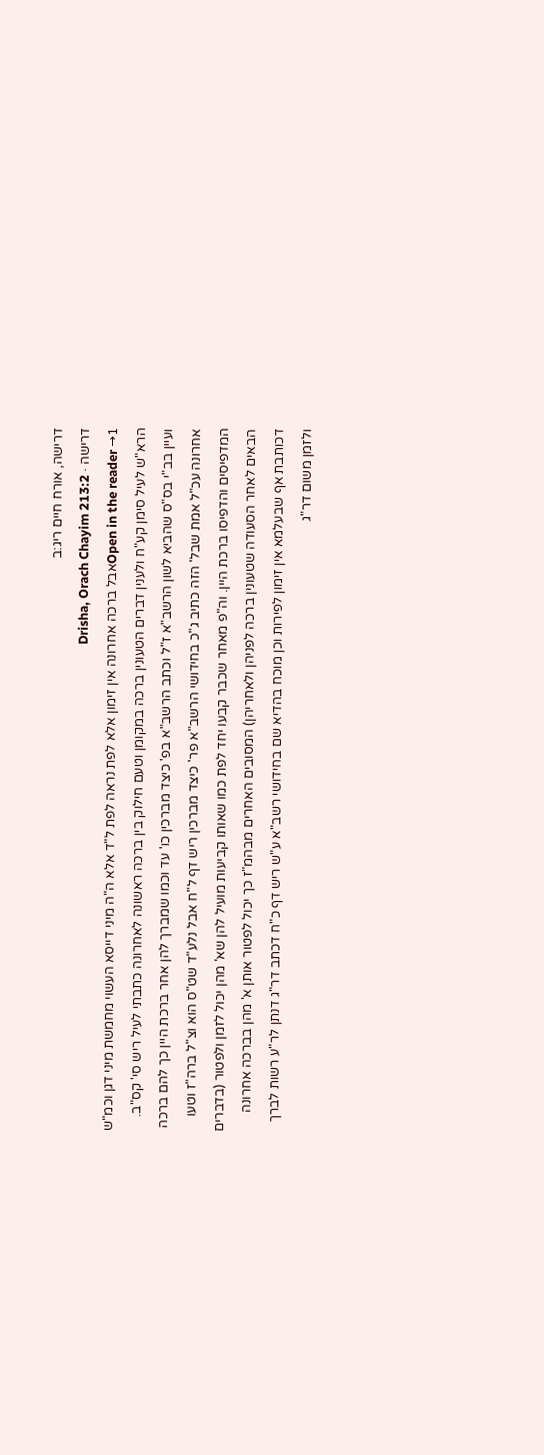דרישה, אורח חיים ריג:ב
דרישה · Drisha, Orach Chayim 213:2
Open in the reader →1אבל ברכה אחרונה אין זימון אלא לפת נראה לפת ל"ד אלא ה"ה מיני דייסא העשוי מחמשת מיני דגן וכמ"ש הרא"ש לעיל סימן קע"ח ולענין דברים הטעונין ברכה במקומן וטעם חילוק בין ברכה ראשונה לאחרונה כתבתי לעיל ריש סי' קס"ב. ועיין בב"י בס"ס שהביא לשון הרשב"א ז"ל וכתב הרשב"א בפ' כיצד מברכין כו' עד וכמו שמברך להן אחר ברכת היין כך להם ברכה אחרונה עכ"ל אמת שבל' הזה כתיב ג"כ בחידושי הרשב"א פר' כיצד מברכין ריש דף ל"ח אבל נלע"ד שט"ס הוא וצ"ל ברה"ז וטעו המדפיסים והדפיסו ברכת היין. וה"פ מאחר שכבר קבעו יחד לפת כמו שאותו קביעות מועיל להן שא' מהן יכול לזמן ולפטור (בדברים הבאים לאחר הסעודה שטעונין ברכה לפניהן ולאחריהן) המסובים האחרים מבהמ"ז כך יכול לפטור אותן א' מהן בברכה אחרונה דכותבת אף שבעלמא אין זימון לפירות וכן מוכח בהדיא שם בחידושי רשב"א ע"ש ריש דף כ"ח דכתב דר"ג דנתן לר"ע רשות לברך ולזמן משום דר"ג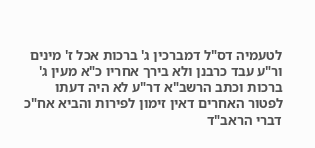לטעמיה דס"ל דמברכין ג' ברכות אכל ז' מינים ור"ע עבד כרבנן ולא בירך אחריו כ"א מעין ג' ברכות וכתב הרשב"א דר"ע לא היה דעתו לפטור האחרים דאין זימון לפירות והביא אח"כ דברי הראב"ד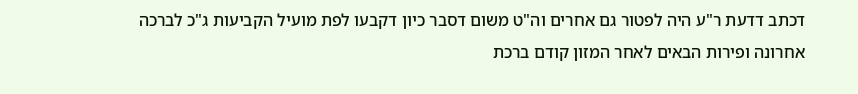דכתב דדעת ר"ע היה לפטור גם אחרים וה"ט משום דסבר כיון דקבעו לפת מועיל הקביעות ג"כ לברכה אחרונה ופירות הבאים לאחר המזון קודם ברכת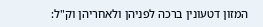המזון דטעונין ברכה לפניהן ולאחריהן וק"ל: